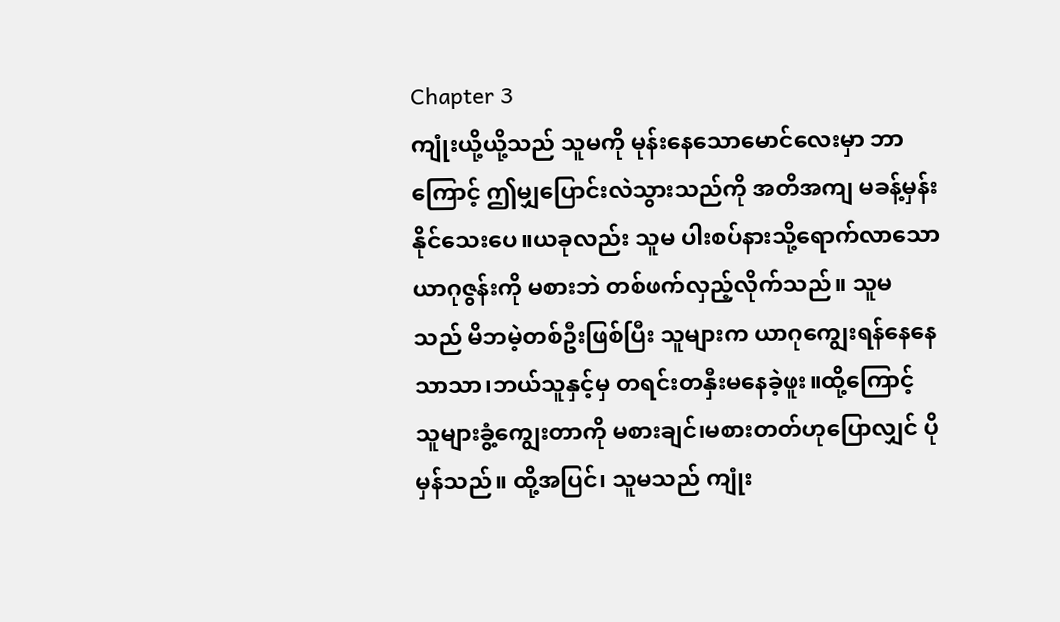Chapter 3
ကျုံးယို့ယို့သည် သူမကို မုန်းနေသောမောင်လေးမှာ ဘာကြောင့် ဤမျှပြောင်းလဲသွားသည်ကို အတိအကျ မခန့်မှန်းနိုင်သေးပေ။ယခုလည်း သူမ ပါးစပ်နားသို့ရောက်လာသော ယာဂုဇွန်းကို မစားဘဲ တစ်ဖက်လှည့်လိုက်သည်။ သူမသည် မိဘမဲ့တစ်ဦးဖြစ်ပြီး သူများက ယာဂုကျွေးရန်နေနေသာသာ၊ဘယ်သူနှင့်မှ တရင်းတနှီးမနေခဲ့ဖူး။ထို့ကြောင့် သူများခွံ့ကျွေးတာကို မစားချင်၊မစားတတ်ဟုပြောလျှင် ပိုမှန်သည်။ ထို့အပြင်၊ သူမသည် ကျုံး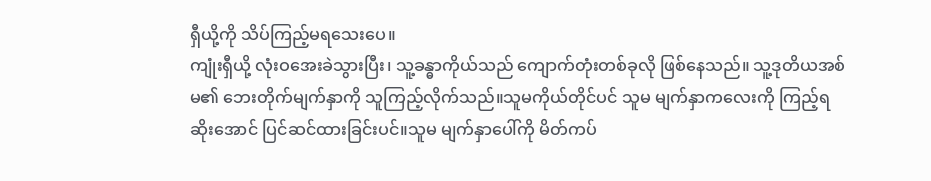ရှီယို့ကို သိပ်ကြည့်မရသေးပေ။
ကျုံးရှီယို့ လုံးဝအေးခဲသွားပြီး၊ သူ့ခန္ဓာကိုယ်သည် ကျောက်တုံးတစ်ခုလို ဖြစ်နေသည်။ သူ့ဒုတိယအစ်မ၏ ဘေးတိုက်မျက်နှာကို သူကြည့်လိုက်သည်။သူမကိုယ်တိုင်ပင် သူမ မျက်နှာကလေးကို ကြည့်ရဆိုးအောင် ပြင်ဆင်ထားခြင်းပင်။သူမ မျက်နှာပေါ်ကို မိတ်ကပ်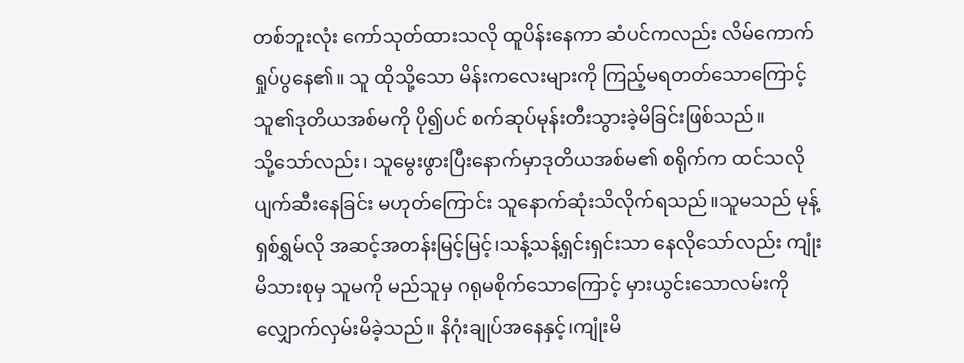တစ်ဘူးလုံး ကော်သုတ်ထားသလို ထူပိန်းနေကာ ဆံပင်ကလည်း လိမ်ကောက်ရှုပ်ပွနေ၏။ သူ ထိုသို့သော မိန်းကလေးများကို ကြည့်မရတတ်သောကြောင့် သူ၏ဒုတိယအစ်မကို ပို၍ပင် စက်ဆုပ်မုန်းတီးသွားခဲ့မိခြင်းဖြစ်သည်။
သို့သော်လည်း၊ သူမွေးဖွားပြီးနောက်မှာဒုတိယအစ်မ၏ စရိုက်က ထင်သလို ပျက်ဆီးနေခြင်း မဟုတ်ကြောင်း သူနောက်ဆုံးသိလိုက်ရသည်။သူမသည် မုန့်ရှစ်ရွှမ်လို အဆင့်အတန်းမြင့်မြင့်၊သန့်သန့်ရှင်းရှင်းသာ နေလိုသော်လည်း ကျုံးမိသားစုမှ သူမကို မည်သူမှ ဂရုမစိုက်သောကြောင့် မှားယွင်းသောလမ်းကို လျှောက်လှမ်းမိခဲ့သည်။ နိဂုံးချုပ်အနေနှင့်၊ကျုံးမိ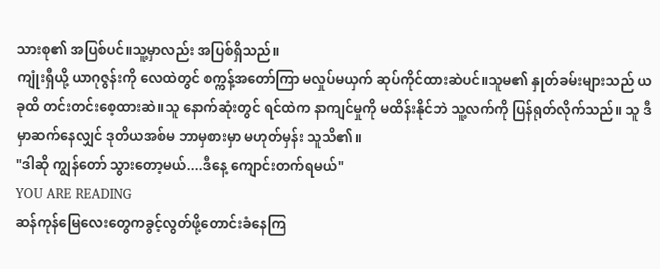သားစု၏ အပြစ်ပင်။သူ့မှာလည်း အပြစ်ရှိသည်။
ကျုံးရှီယို့ ယာဂုဇွန်းကို လေထဲတွင် စက္ကန့်အတော်ကြာ မလှုပ်မယှက် ဆုပ်ကိုင်ထားဆဲပင်။သူမ၏ နှုတ်ခမ်းများသည် ယခုထိ တင်းတင်းစေ့ထားဆဲ။သူ နောက်ဆုံးတွင် ရင်ထဲက နာကျင်မှုကို မထိန်းနိုင်ဘဲ သူ့လက်ကို ပြန်ရုတ်လိုက်သည်။ သူ ဒီမှာဆက်နေလျှင် ဒုတိယအစ်မ ဘာမှစားမှာ မဟုတ်မှန်း သူသိ၏။
"ဒါဆို ကျွန်တော် သွားတော့မယ်....ဒီနေ့ ကျောင်းတက်ရမယ်"
YOU ARE READING
ဆန်ကုန်မြေလေးတွေကခွင့်လွတ်ဖို့တောင်းခံနေကြ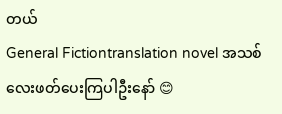တယ်
General Fictiontranslation novel အသစ်လေးဖတ်ပေးကြပါဦးနော် 😊